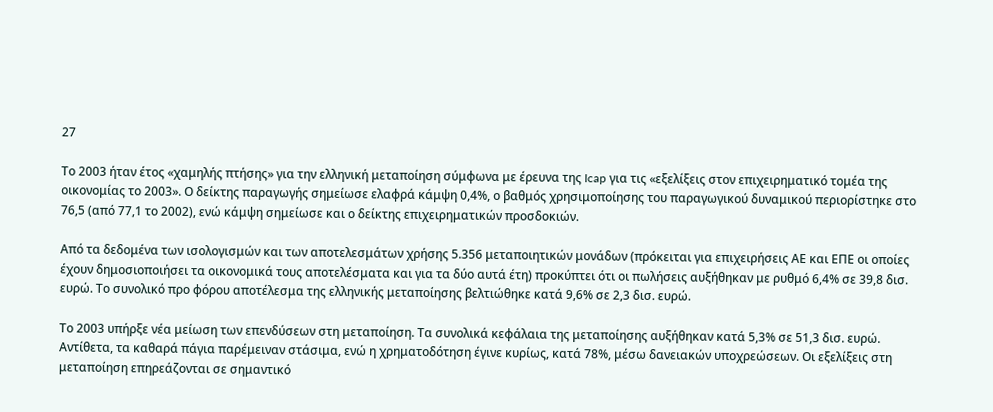27

Το 2003 ήταν έτος «χαμηλής πτήσης» για την ελληνική μεταποίηση σύμφωνα με έρευνα της Icap για τις «εξελίξεις στον επιχειρηματικό τομέα της οικονομίας το 2003». Ο δείκτης παραγωγής σημείωσε ελαφρά κάμψη 0,4%, ο βαθμός χρησιμοποίησης του παραγωγικού δυναμικού περιορίστηκε στο 76,5 (από 77,1 το 2002), ενώ κάμψη σημείωσε και ο δείκτης επιχειρηματικών προσδοκιών.

Από τα δεδομένα των ισολογισμών και των αποτελεσμάτων χρήσης 5.356 μεταποιητικών μονάδων (πρόκειται για επιχειρήσεις ΑΕ και ΕΠΕ οι οποίες έχουν δημοσιοποιήσει τα οικονομικά τους αποτελέσματα και για τα δύο αυτά έτη) προκύπτει ότι οι πωλήσεις αυξήθηκαν με ρυθμό 6,4% σε 39,8 δισ. ευρώ. Το συνολικό προ φόρου αποτέλεσμα της ελληνικής μεταποίησης βελτιώθηκε κατά 9,6% σε 2,3 δισ. ευρώ.

Το 2003 υπήρξε νέα μείωση των επενδύσεων στη μεταποίηση. Τα συνολικά κεφάλαια της μεταποίησης αυξήθηκαν κατά 5,3% σε 51,3 δισ. ευρώ. Aντίθετα, τα καθαρά πάγια παρέμειναν στάσιμα, ενώ η χρηματοδότηση έγινε κυρίως, κατά 78%, μέσω δανειακών υποχρεώσεων. Οι εξελίξεις στη μεταποίηση επηρεάζονται σε σημαντικό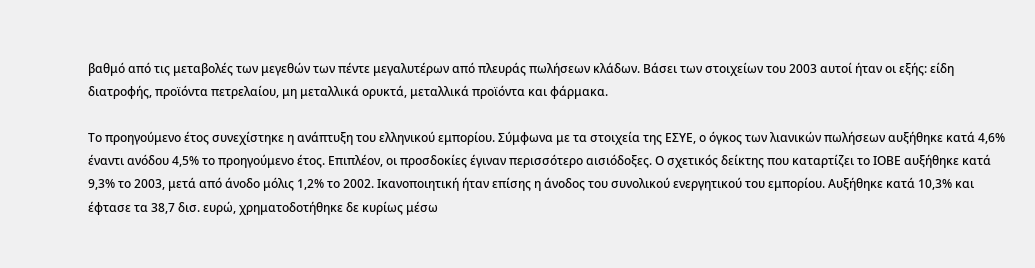βαθμό από τις μεταβολές των μεγεθών των πέντε μεγαλυτέρων από πλευράς πωλήσεων κλάδων. Βάσει των στοιχείων του 2003 αυτοί ήταν οι εξής: είδη διατροφής, προϊόντα πετρελαίου, μη μεταλλικά ορυκτά, μεταλλικά προϊόντα και φάρμακα.

Το προηγούμενο έτος συνεχίστηκε η ανάπτυξη του ελληνικού εμπορίου. Σύμφωνα με τα στοιχεία της ΕΣΥΕ, ο όγκος των λιανικών πωλήσεων αυξήθηκε κατά 4,6% έναντι ανόδου 4,5% το προηγούμενο έτος. Επιπλέον, οι προσδοκίες έγιναν περισσότερο αισιόδοξες. Ο σχετικός δείκτης που καταρτίζει το ΙΟΒΕ αυξήθηκε κατά 9,3% το 2003, μετά από άνοδο μόλις 1,2% το 2002. Ικανοποιητική ήταν επίσης η άνοδος του συνολικού ενεργητικού του εμπορίου. Αυξήθηκε κατά 10,3% και έφτασε τα 38,7 δισ. ευρώ, χρηματοδοτήθηκε δε κυρίως μέσω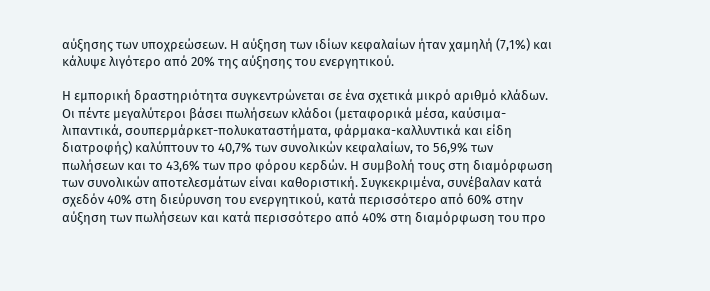αύξησης των υποχρεώσεων. Η αύξηση των ιδίων κεφαλαίων ήταν χαμηλή (7,1%) και κάλυψε λιγότερο από 20% της αύξησης του ενεργητικού.

Η εμπορική δραστηριότητα συγκεντρώνεται σε ένα σχετικά μικρό αριθμό κλάδων. Οι πέντε μεγαλύτεροι βάσει πωλήσεων κλάδοι (μεταφορικά μέσα, καύσιμα-λιπαντικά, σουπερμάρκετ-πολυκαταστήματα, φάρμακα-καλλυντικά και είδη διατροφής) καλύπτουν το 40,7% των συνολικών κεφαλαίων, το 56,9% των πωλήσεων και το 43,6% των προ φόρου κερδών. Η συμβολή τους στη διαμόρφωση των συνολικών αποτελεσμάτων είναι καθοριστική. Συγκεκριμένα, συνέβαλαν κατά σχεδόν 40% στη διεύρυνση του ενεργητικού, κατά περισσότερο από 60% στην αύξηση των πωλήσεων και κατά περισσότερο από 40% στη διαμόρφωση του προ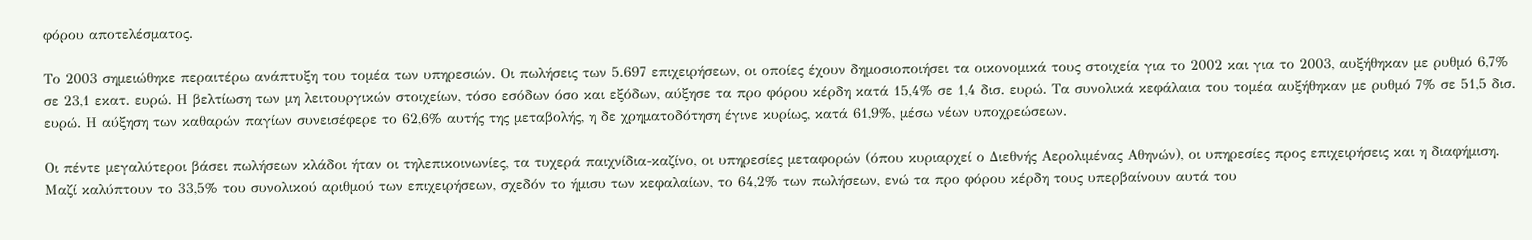φόρου αποτελέσματος.

Το 2003 σημειώθηκε περαιτέρω ανάπτυξη του τομέα των υπηρεσιών. Οι πωλήσεις των 5.697 επιχειρήσεων, οι οποίες έχουν δημοσιοποιήσει τα οικονομικά τους στοιχεία για το 2002 και για το 2003, αυξήθηκαν με ρυθμό 6,7% σε 23,1 εκατ. ευρώ. Η βελτίωση των μη λειτουργικών στοιχείων, τόσο εσόδων όσο και εξόδων, αύξησε τα προ φόρου κέρδη κατά 15,4% σε 1,4 δισ. ευρώ. Τα συνολικά κεφάλαια του τομέα αυξήθηκαν με ρυθμό 7% σε 51,5 δισ. ευρώ. Η αύξηση των καθαρών παγίων συνεισέφερε το 62,6% αυτής της μεταβολής, η δε χρηματοδότηση έγινε κυρίως, κατά 61,9%, μέσω νέων υποχρεώσεων.

Οι πέντε μεγαλύτεροι βάσει πωλήσεων κλάδοι ήταν οι τηλεπικοινωνίες, τα τυχερά παιχνίδια-καζίνο, οι υπηρεσίες μεταφορών (όπου κυριαρχεί ο Διεθνής Αερολιμένας Αθηνών), οι υπηρεσίες προς επιχειρήσεις και η διαφήμιση. Μαζί καλύπτουν το 33,5% του συνολικού αριθμού των επιχειρήσεων, σχεδόν το ήμισυ των κεφαλαίων, το 64,2% των πωλήσεων, ενώ τα προ φόρου κέρδη τους υπερβαίνουν αυτά του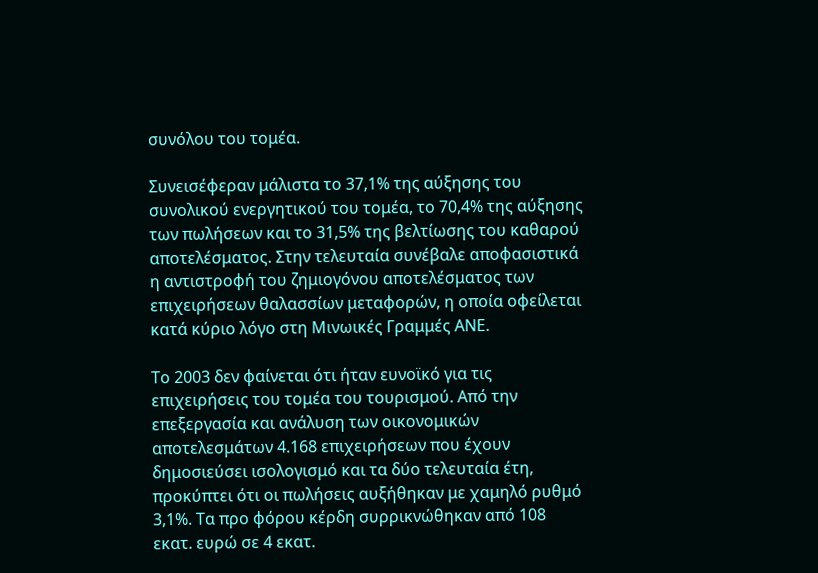συνόλου του τομέα.

Συνεισέφεραν μάλιστα το 37,1% της αύξησης του συνολικού ενεργητικού του τομέα, το 70,4% της αύξησης των πωλήσεων και το 31,5% της βελτίωσης του καθαρού αποτελέσματος. Στην τελευταία συνέβαλε αποφασιστικά η αντιστροφή του ζημιογόνου αποτελέσματος των επιχειρήσεων θαλασσίων μεταφορών, η οποία οφείλεται κατά κύριο λόγο στη Μινωικές Γραμμές ΑΝΕ.

Το 2003 δεν φαίνεται ότι ήταν ευνοϊκό για τις επιχειρήσεις του τομέα του τουρισμού. Από την επεξεργασία και ανάλυση των οικονομικών αποτελεσμάτων 4.168 επιχειρήσεων που έχουν δημοσιεύσει ισολογισμό και τα δύο τελευταία έτη, προκύπτει ότι οι πωλήσεις αυξήθηκαν με χαμηλό ρυθμό 3,1%. Τα προ φόρου κέρδη συρρικνώθηκαν από 108 εκατ. ευρώ σε 4 εκατ.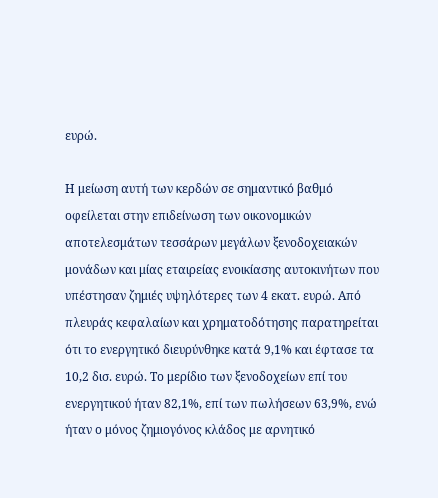ευρώ.

Η μείωση αυτή των κερδών σε σημαντικό βαθμό οφείλεται στην επιδείνωση των οικονομικών αποτελεσμάτων τεσσάρων μεγάλων ξενοδοχειακών μονάδων και μίας εταιρείας ενοικίασης αυτοκινήτων που υπέστησαν ζημιές υψηλότερες των 4 εκατ. ευρώ. Από πλευράς κεφαλαίων και χρηματοδότησης παρατηρείται ότι το ενεργητικό διευρύνθηκε κατά 9,1% και έφτασε τα 10,2 δισ. ευρώ. Το μερίδιο των ξενοδοχείων επί του ενεργητικού ήταν 82,1%, επί των πωλήσεων 63,9%, ενώ ήταν ο μόνος ζημιογόνος κλάδος με αρνητικό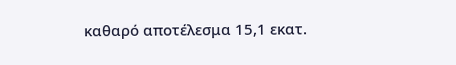καθαρό αποτέλεσμα 15,1 εκατ.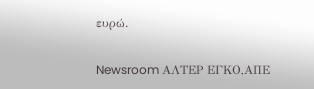ευρώ.

Newsroom ΑΛΤΕΡ ΕΓΚΟ,ΑΠΕ